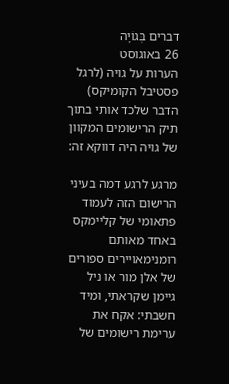דברים בְּגוֹיָה
26 באוגוסט
הערות על גויה (לרגל פסטיבל הקומיקס)
הדבר שלכד אותי בתוך תיק הרישומים המקוון של גויה היה דווקא זה:

מרגע לרגע דמה בעיני הרישום הזה לעמוד פתאומי של קליימקס באחד מאותם רומנימאויירים ספורים של אלן מור או ניל גיימן שקראתי, ומיד חשבתי: אקח את ערימת רישומים של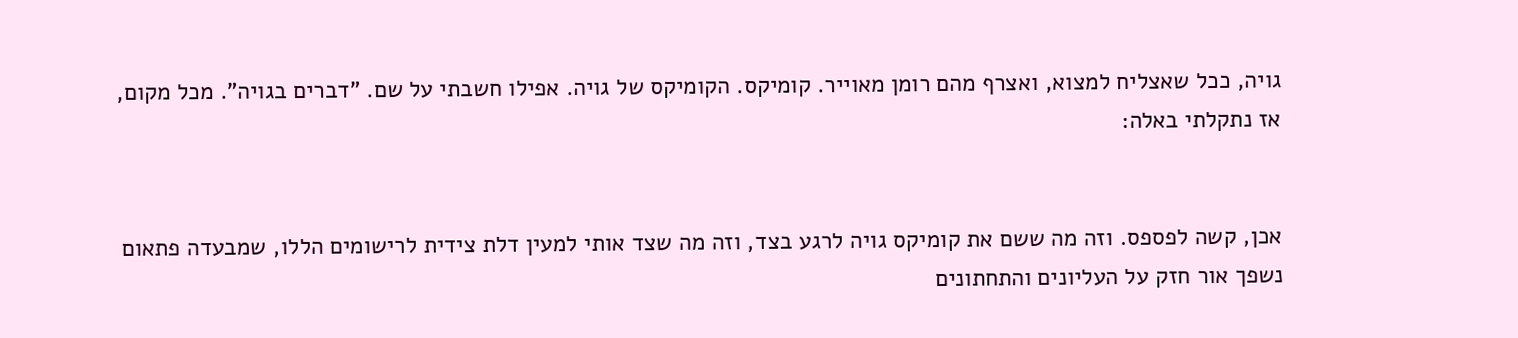גויה, ככל שאצליח למצוא, ואצרף מהם רומן מאוייר. קומיקס. הקומיקס של גויה. אפילו חשבתי על שם. "דברים בגויה". מכל מקום, אז נתקלתי באלה:


אכן, קשה לפספס. וזה מה ששם את קומיקס גויה לרגע בצד, וזה מה שצד אותי למעין דלת צידית לרישומים הללו, שמבעדה פתאום נשפך אור חזק על העליונים והתחתונים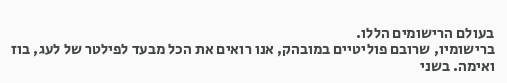בעולם הרישומים הללו.
ברישומיו, שרובם פוליטיים במובהק, אנו רואים את הכל מבעד לפילטר של לעג, בוז ואימה. בשני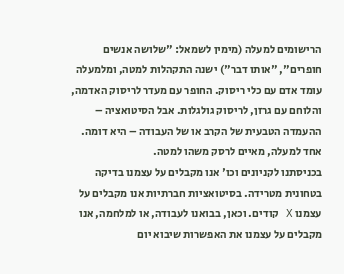הרישומים למעלה (מימין לשמאל: "שלושה אנשים חופרים", "אותו דבר") ישנה התקהלות למטה, ומלמעלה עומד אדם עם כלי ריסוק. החופר עם מעדר לריסוק האדמה, והלוחם עם גרזן, לריסוק גולגלות. אבל הסיטואציה – ההעמדה הטבעית של הקרב או של העבודה – היא דומה. אחד למעלה, מאיים לרסק משהו למטה.
בכניסתנו לקניונים וכו' אנו מקבלים על עצמנו בדיקה בטחונית מטרידה. בסיטואציות חברתיות אנו מקבלים על עצמנו X קודים. וכאן, בבואנו לעבודה, או למלחמה, אנו מקבלים על עצמנו את האפשרות שיבוא יום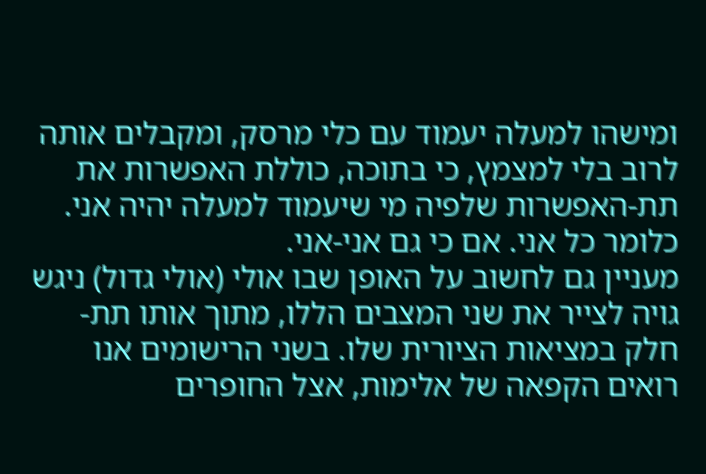ומישהו למעלה יעמוד עם כלי מרסק, ומקבלים אותה לרוב בלי למצמץ, כי בתוכה, כוללת האפשרות את תת-האפשרות שלפיה מי שיעמוד למעלה יהיה אני. כלומר כל אני. אם כי גם אני-אני.
מעניין גם לחשוב על האופן שבו אולי (אולי גדול) ניגש גויה לצייר את שני המצבים הללו, מתוך אותו תת-חלק במציאות הציורית שלו. בשני הרישומים אנו רואים הקפאה של אלימות, אצל החופרים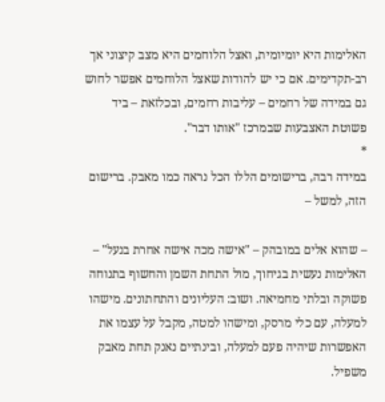האלימות היא יומיומית, ואצל הלוחמים היא מצב קיצוני אך רב-תקדימים. אם כי יש להודות שאצל הלוחמים אפשר לחוש גם במידה של רחמים – עליבות רחמים, ובכלזאת – ביד פשוטת האצבעות שבמרכז "אותו דבר".
*
במידה רבה, ברישומים הללו הכל נראה כמו מאבק. ברישום הזה, למשל –

– שהוא אלים במובהק – "אישה מכה אישה אחרת בנעל" – האלימות נעשית בגיחוך, מול התחת השמן והחשוף בתנוחה פשוקה ובלתי מחמיאה. ושוב: העליונים והתחתונים. מישהו למעלה, עם כלי מרסק, ומישהו למטה, מקבל על עצמו את האפשרות שיהיה פעם למעלה, ובינתיים נאנק תחת מאבק משפיל.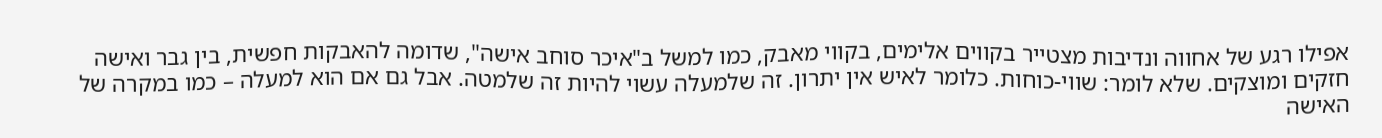אפילו רגע של אחווה ונדיבות מצטייר בקווים אלימים, בקווי מאבק, כמו למשל ב"איכר סוחב אישה", שדומה להאבקות חפשית, בין גבר ואישה חזקים ומוצקים. שלא לומר: שווי-כוחות. כלומר לאיש אין יתרון. זה שלמעלה עשוי להיות זה שלמטה. אבל גם אם הוא למעלה – כמו במקרה של האישה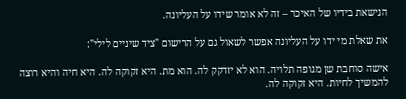הנישאת בידיו של האיכר – זה לא אומר שידו על העליונה.

את שאלת מי ידו על העליונה אפשר לשאול גם על הרישום "ציד שיניים לילי":

אישה סוחבת שן מגופה תלויה. הוא לא יזדקק לה. הוא מת. היא זקוקה לה. היא חיה והיא רוצה להמשיך לחיות. היא זקוקה לה.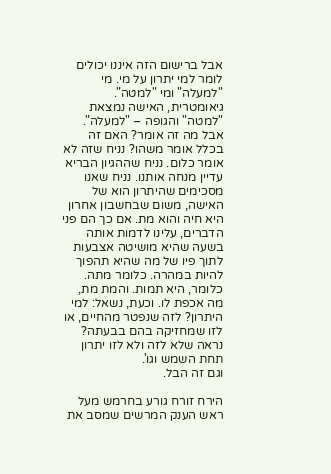אבל ברישום הזה איננו יכולים לומר למי יתרון על מי. מי "למעלה" ומי "למטה". גיאומטרית, האישה נמצאת "למטה" והגופה – "למעלה". אבל מה זה אומר? האם זה בכלל אומר משהו? נניח שזה לא אומר כלום. נניח שההגיון הבריא עדיין מנחה אותנו. נניח שאנו מסכימים שהיתרון הוא של האישה, משום שבחשבון אחרון היא חיה והוא מת. אם כך הם פני הדברים, עלינו לדמות אותה בשעה שהיא מושיטה אצבעות לתוך פיו של מה שהיא תהפוך להיות במהרה. כלומר מתה. כלומר, היא תמות. והמת מת, מה אכפת לו. וכעת, נשאל: למי היתרון? לזה שנפטר מהחיים, או לזו שמחזיקה בהם בבעתה? נראה שלא לזה ולא לזו יתרון תחת השמש וגו'.
וגם זה הבל.

הירח זורח גורע בחרמש מעל ראש הענק המרשים שמסב את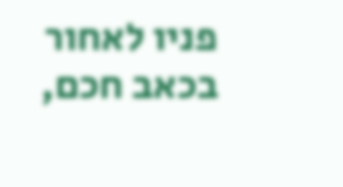פניו לאחור בכאב חכם,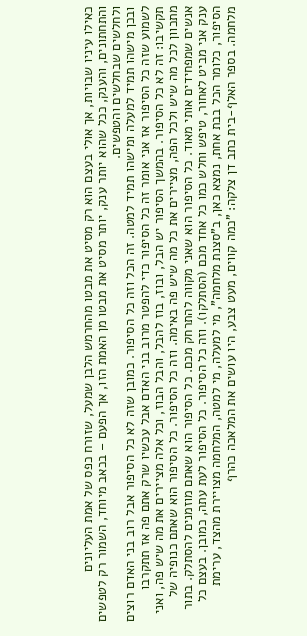כאילו עיניו שבויות, אך אולי בעצם הוא רק מסיט את מבטו מהחרמש הלבן שמעל, שזורח כפס של אמת העליונים והתחתונים, והענק, ככל שהוא יותר ענק, יותר מסיט את מבטו מן האמת הזו, אך הפעם – בכאב מיוחד, השמור רק לטפשים ולחלשים שבחלשים והטפשים.
ובכן מישהו תמיד למעלה ומישהו תמיד למטה. זה הכל וזה כל הסיפור. כמובן שזה לא כל הסיפור אבל רוב בני האדם רוצים לשמוע שזה כל הסיפור אז אני אומר זה כל הסיפור כדי להפטר מרוב בני האדם אבל עכשיו שרק אתם פה אז תתקרבו תקשיבו: זה לא כל הסיפור. בהמשך הסיפור יש הבל, ובוז, בוז להבל, והבל הבוז, וכל אלה מציירים את מה שיש פה, ואני מתכוון לכל מה שיש ולכל הפה, מציירים את כל מה שיש פה באימה. וזה כל הסיפור. כל הסיפור הוא שאתם כנופיה של אנשים שמפחידים אותי מאוד. כל הסיפור הוא שאני מקווה להתרחק מכם. כל הסיפור הוא שאתם מוזמנים להסתלק. בתור ענק אני מביט לאחור, טיפש וחלש כמו כל אחד מכם (הסתלקו). וזה כל הסיפור. כל הסיפור לעת עתה, כמובן. בעצם כל הסיפור, כלומר הכל בבת אחת, נמצא כאן, ב"סצנת מלחמה", מי למעלה, מי למטה, המלחמה מצויירת מהצד, ערימת מלחמה. בספר האלף-בית כתב דן צלקה: "כמה קווים, מעט צבע, היו עושים את המלאכה כהרף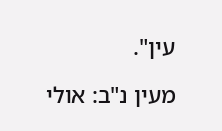עין".

מעין נ"ב: אולי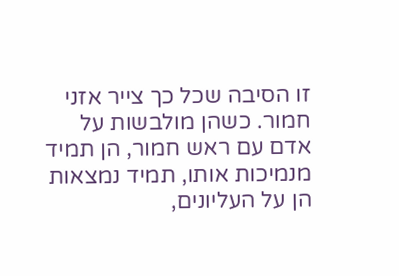זו הסיבה שכל כך צייר אזני חמור. כשהן מולבשות על אדם עם ראש חמור, הן תמיד מנמיכות אותו, תמיד נמצאות הן על העליונים,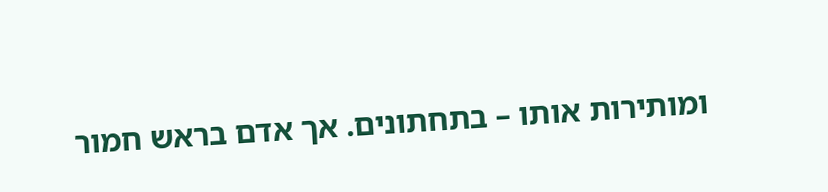ומותירות אותו – בתחתונים. אך אדם בראש חמור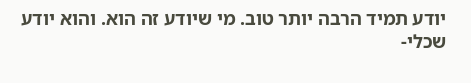יודע תמיד הרבה יותר טוב. מי שיודע זה הוא. והוא יודע שכלי-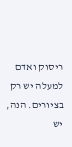ריסוק ואדם למעלה יש רק בציורים. הנה, יש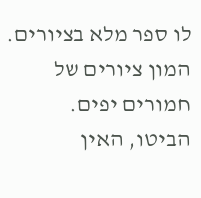לו ספר מלא בציורים. המון ציורים של חמורים יפים. הביטו, האין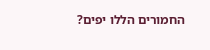החמורים הללו יפים?